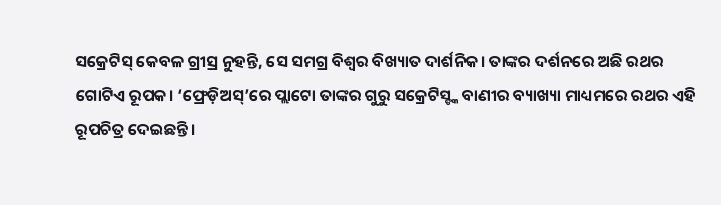ସକ୍ରେଟିସ୍ କେବଳ ଗ୍ରୀସ୍ର ନୁହନ୍ତି, ସେ ସମଗ୍ର ବିଶ୍ୱର ବିଖ୍ୟାତ ଦାର୍ଶନିକ। ତାଙ୍କର ଦର୍ଶନରେ ଅଛି ରଥର ଗୋଟିଏ ରୂପକ। ‘ଫ୍ରେଡ଼ିଅସ୍’ରେ ପ୍ଲାଟୋ ତାଙ୍କର ଗୁରୁ ସକ୍ରେଟିସ୍ଙ୍କ ବାଣୀର ବ୍ୟାଖ୍ୟା ମାଧ୍ୟମରେ ରଥର ଏହି ରୂପଚିତ୍ର ଦେଇଛନ୍ତି।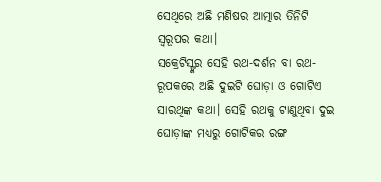ସେଥିରେ ଅଛି ମଣିଷର ଆତ୍ମାର ତିନିଟି ସ୍ୱରୂପର କଥା।
ସକ୍ରେଟିସ୍ଙ୍କର ସେହି ରଥ-ଦର୍ଶନ ବା ରଥ-ରୂପକରେ ଅଛି ଦୁଇଟି ଘୋଡ଼ା ଓ ଗୋଟିଏ ସାରଥିଙ୍କ କଥା। ସେହି ରଥକୁ ଟାଣୁଥିବା ଦୁଇ ଘୋଡ଼ାଙ୍କ ମଧ୍ୟରୁ ଗୋଟିକର ରଙ୍ଗ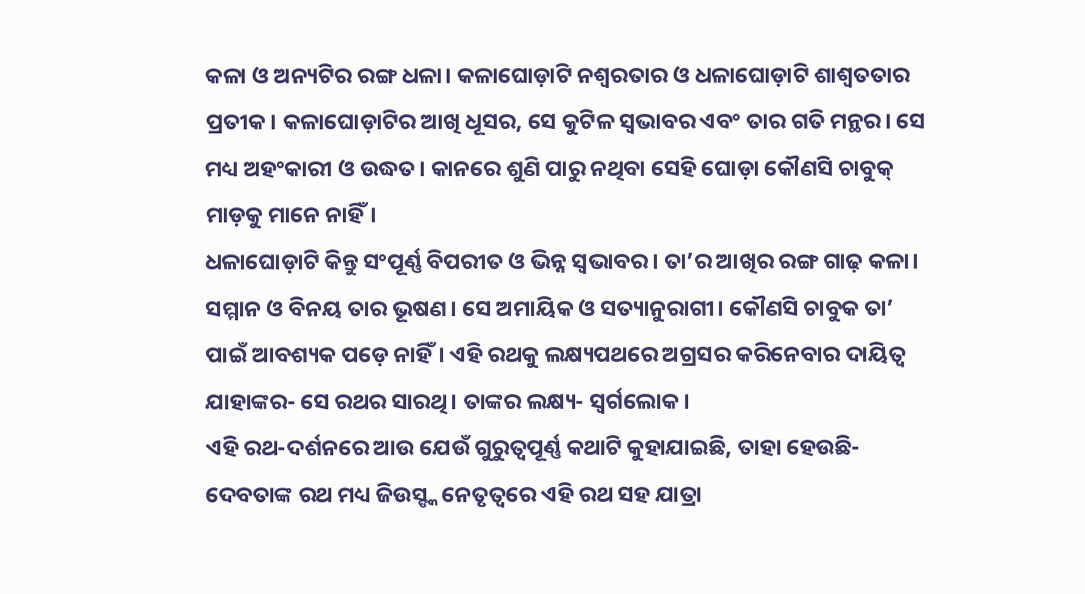କଳା ଓ ଅନ୍ୟଟିର ରଙ୍ଗ ଧଳା। କଳାଘୋଡ଼ାଟି ନଶ୍ୱରତାର ଓ ଧଳାଘୋଡ଼ାଟି ଶାଶ୍ୱତତାର ପ୍ରତୀକ। କଳାଘୋଡ଼ାଟିର ଆଖି ଧୂସର, ସେ କୁଟିଳ ସ୍ୱଭାବର ଏବଂ ତାର ଗତି ମନ୍ଥର। ସେ ମଧ୍ୟ ଅହଂକାରୀ ଓ ଉଦ୍ଧତ। କାନରେ ଶୁଣି ପାରୁ ନଥିବା ସେହି ଘୋଡ଼ା କୌଣସି ଚାବୁକ୍ ମାଡ଼କୁ ମାନେ ନାହିଁ।
ଧଳାଘୋଡ଼ାଟି କିନ୍ତୁ ସଂପୂର୍ଣ୍ଣ ବିପରୀତ ଓ ଭିନ୍ନ ସ୍ୱଭାବର। ତା’ର ଆଖିର ରଙ୍ଗ ଗାଢ଼ କଳା। ସମ୍ମାନ ଓ ବିନୟ ତାର ଭୂଷଣ। ସେ ଅମାୟିକ ଓ ସତ୍ୟାନୁରାଗୀ। କୌଣସି ଚାବୁକ ତା’ ପାଇଁ ଆବଶ୍ୟକ ପଡ଼େ ନାହିଁ। ଏହି ରଥକୁ ଲକ୍ଷ୍ୟପଥରେ ଅଗ୍ରସର କରିନେବାର ଦାୟିତ୍ୱ ଯାହାଙ୍କର- ସେ ରଥର ସାରଥି। ତାଙ୍କର ଲକ୍ଷ୍ୟ- ସ୍ୱର୍ଗଲୋକ।
ଏହି ରଥ-ଦର୍ଶନରେ ଆଉ ଯେଉଁ ଗୁରୁତ୍ୱପୂର୍ଣ୍ଣ କଥାଟି କୁହାଯାଇଛି, ତାହା ହେଉଛି- ଦେବତାଙ୍କ ରଥ ମଧ୍ୟ ଜିଉସ୍ଙ୍କ ନେତୃତ୍ୱରେ ଏହି ରଥ ସହ ଯାତ୍ରା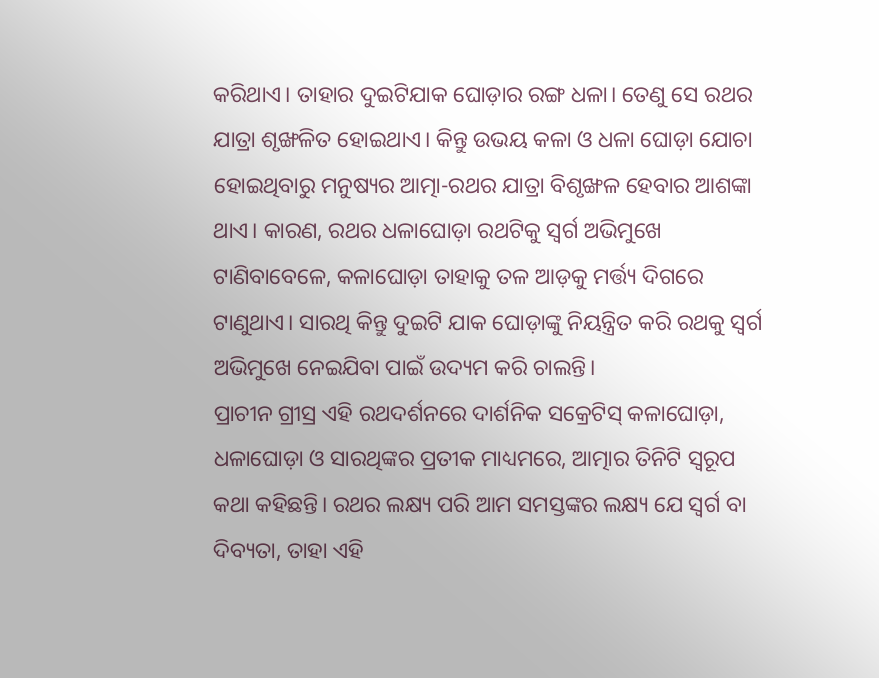କରିଥାଏ। ତାହାର ଦୁଇଟିଯାକ ଘୋଡ଼ାର ରଙ୍ଗ ଧଳା। ତେଣୁ ସେ ରଥର ଯାତ୍ରା ଶୃଙ୍ଖଳିତ ହୋଇଥାଏ। କିନ୍ତୁ ଉଭୟ କଳା ଓ ଧଳା ଘୋଡ଼ା ଯୋଚା ହୋଇଥିବାରୁ ମନୁଷ୍ୟର ଆତ୍ମା-ରଥର ଯାତ୍ରା ବିଶୃଙ୍ଖଳ ହେବାର ଆଶଙ୍କା ଥାଏ। କାରଣ, ରଥର ଧଳାଘୋଡ଼ା ରଥଟିକୁ ସ୍ୱର୍ଗ ଅଭିମୁଖେ ଟାଣିବାବେଳେ, କଳାଘୋଡ଼ା ତାହାକୁ ତଳ ଆଡ଼କୁ ମର୍ତ୍ତ୍ୟ ଦିଗରେ ଟାଣୁଥାଏ। ସାରଥି କିନ୍ତୁ ଦୁଇଟି ଯାକ ଘୋଡ଼ାଙ୍କୁ ନିୟନ୍ତ୍ରିତ କରି ରଥକୁ ସ୍ୱର୍ଗ ଅଭିମୁଖେ ନେଇଯିବା ପାଇଁ ଉଦ୍ୟମ କରି ଚାଲନ୍ତି।
ପ୍ରାଚୀନ ଗ୍ରୀସ୍ର ଏହି ରଥଦର୍ଶନରେ ଦାର୍ଶନିକ ସକ୍ରେଟିସ୍ କଳାଘୋଡ଼ା, ଧଳାଘୋଡ଼ା ଓ ସାରଥିଙ୍କର ପ୍ରତୀକ ମାଧ୍ୟମରେ, ଆତ୍ମାର ତିନିଟି ସ୍ୱରୂପ କଥା କହିଛନ୍ତି। ରଥର ଲକ୍ଷ୍ୟ ପରି ଆମ ସମସ୍ତଙ୍କର ଲକ୍ଷ୍ୟ ଯେ ସ୍ୱର୍ଗ ବା ଦିବ୍ୟତା, ତାହା ଏହି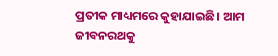ପ୍ରତୀକ ମାଧ୍ୟମରେ କୁହାଯାଇଛି। ଆମ ଜୀବନରଥକୁ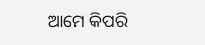ଆମେ କିପରି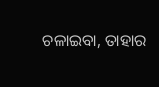ଚଳାଇବା, ତାହାର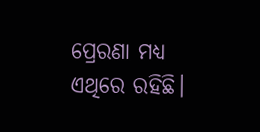ପ୍ରେରଣା ମଧ୍ୟ ଏଥିରେ ରହିଛି।